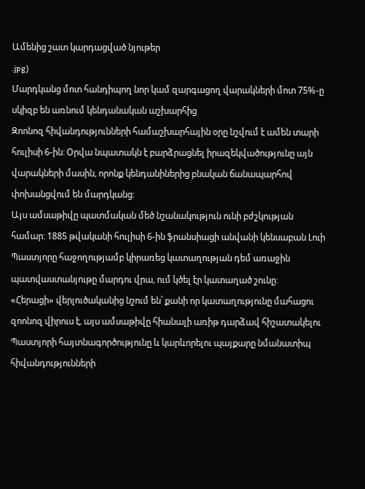Ամենից շատ կարդացված նյութեր
.jpg)
Մարդկանց մոտ հանդիպող նոր կամ զարգացող վարակների մոտ 75%-ը սկիզբ են առնում կենդանական աշխարհից
Զոոնոզ հիվանդությունների համաշխարհային օրը նշվում է ամեն տարի հուլիսի 6-ին: Օրվա նպատակն է բարձրացնել իրազեկվածությունը այն վարակների մասին, որոնք կենդանիներից բնական ճանապարհով փոխանցվում են մարդկանց:
Այս ամսաթիվը պատմական մեծ նշանակություն ունի բժշկության համար: 1885 թվականի հուլիսի 6-ին ֆրանսիացի անվանի կենսաբան Լուի Պաստյորը հաջողությամբ կիրառեց կատաղության դեմ առաջին պատվաստանյութը մարդու վրա, ում կծել էր կատաղած շունը:
«Հերացի» վերլուծականից նշում են՝ քանի որ կատաղությունը մահացու զոոնոզ վիրուս է, այս ամսաթիվը հիանալի առիթ դարձավ հիշատակելու Պաստյորի հայտնագործությունը և կարևորելու պայքարը նմանատիպ հիվանդությունների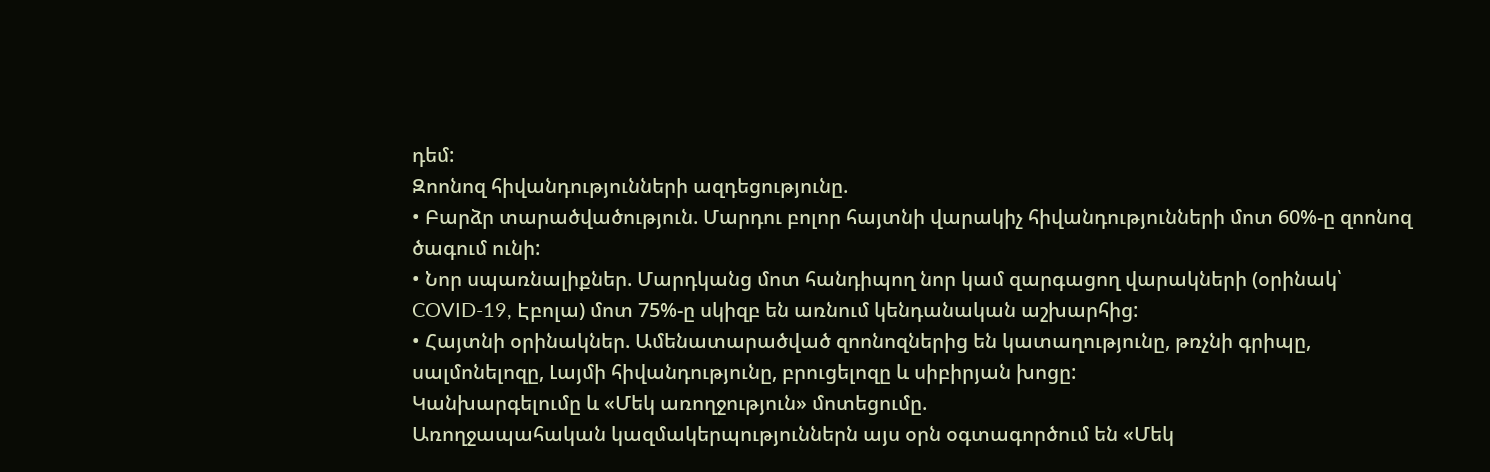դեմ:
Զոոնոզ հիվանդությունների ազդեցությունը.
• Բարձր տարածվածություն. Մարդու բոլոր հայտնի վարակիչ հիվանդությունների մոտ 60%-ը զոոնոզ ծագում ունի:
• Նոր սպառնալիքներ. Մարդկանց մոտ հանդիպող նոր կամ զարգացող վարակների (օրինակ՝ COVID-19, Էբոլա) մոտ 75%-ը սկիզբ են առնում կենդանական աշխարհից:
• Հայտնի օրինակներ. Ամենատարածված զոոնոզներից են կատաղությունը, թռչնի գրիպը, սալմոնելոզը, Լայմի հիվանդությունը, բրուցելոզը և սիբիրյան խոցը:
Կանխարգելումը և «Մեկ առողջություն» մոտեցումը.
Առողջապահական կազմակերպություններն այս օրն օգտագործում են «Մեկ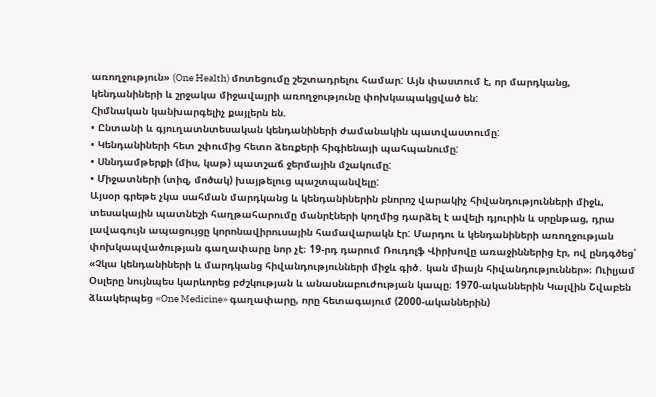առողջություն» (One Health) մոտեցումը շեշտադրելու համար: Այն փաստում է, որ մարդկանց, կենդանիների և շրջակա միջավայրի առողջությունը փոխկապակցված են:
Հիմնական կանխարգելիչ քայլերն են.
• Ընտանի և գյուղատնտեսական կենդանիների ժամանակին պատվաստումը:
• Կենդանիների հետ շփումից հետո ձեռքերի հիգիենայի պահպանումը:
• Սննդամթերքի (միս, կաթ) պատշաճ ջերմային մշակումը:
• Միջատների (տիզ, մոծակ) խայթելուց պաշտպանվելը:
Այսօր գրեթե չկա սահման մարդկանց և կենդանիներին բնորոշ վարակիչ հիվանդությունների միջև, տեսակային պատնեշի հաղթահարումը մանրէների կողմից դարձել է ավելի դյուրին և սրընթաց, դրա լավագույն ապացույցը կորոնավիրուսային համավարակն էր: Մարդու և կենդանիների առողջության փոխկապվածության գաղափարը նոր չէ։ 19-րդ դարում Ռուդոլֆ Վիրխովը առաջիններից էր, ով ընդգծեց՝ «Չկա կենդանիների և մարդկանց հիվանդությունների միջև գիծ․ կան միայն հիվանդություններ»։ Ուիլյամ Օսլերը նույնպես կարևորեց բժշկության և անասնաբուժության կապը։ 1970-ականներին Կալվին Շվաբեն ձևակերպեց «One Medicine» գաղափարը, որը հետագայում (2000-ականներին)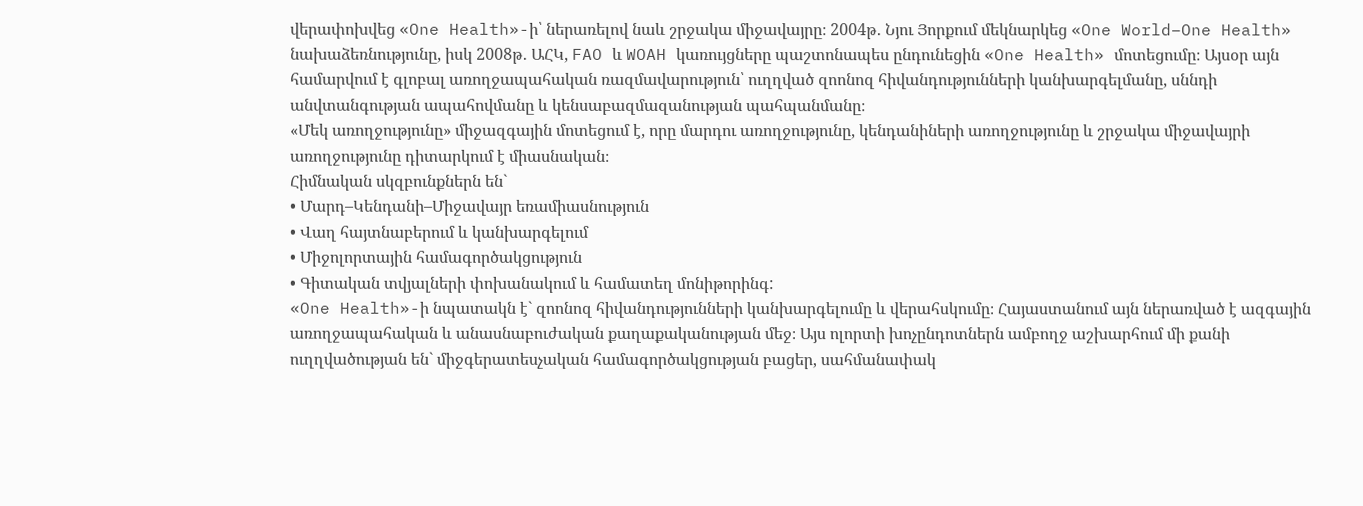վերափոխվեց «One Health»-ի՝ ներառելով նաև շրջակա միջավայրը։ 2004թ․ Նյու Յորքում մեկնարկեց «One World–One Health» նախաձեռնությունը, իսկ 2008թ․ ԱՀԿ, FAO և WOAH կառույցները պաշտոնապես ընդունեցին «One Health» մոտեցումը։ Այսօր այն համարվում է գլոբալ առողջապահական ռազմավարություն՝ ուղղված զոոնոզ հիվանդությունների կանխարգելմանը, սննդի անվտանգության ապահովմանը և կենսաբազմազանության պահպանմանը։
«Մեկ առողջությունը» միջազգային մոտեցում է, որը մարդու առողջությունը, կենդանիների առողջությունը և շրջակա միջավայրի առողջությունը դիտարկում է միասնական։
Հիմնական սկզբունքներն են`
• Մարդ–Կենդանի–Միջավայր եռամիասնություն
• Վաղ հայտնաբերում և կանխարգելում
• Միջոլորտային համագործակցություն
• Գիտական տվյալների փոխանակում և համատեղ մոնիթորինգ:
«One Health»-ի նպատակն է` զոոնոզ հիվանդությունների կանխարգելումը և վերահսկումը։ Հայաստանում այն ներառված է ազգային առողջապահական և անասնաբուժական քաղաքականության մեջ։ Այս ոլորտի խոչընդոտներն ամբողջ աշխարհում մի քանի ուղղվածության են` միջգերատեսչական համագործակցության բացեր, սահմանափակ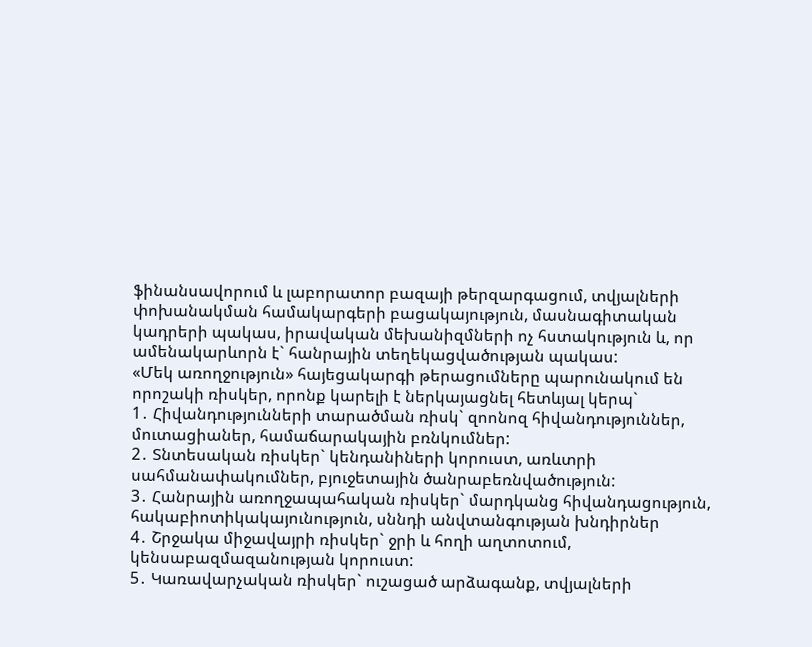ֆինանսավորում և լաբորատոր բազայի թերզարգացում, տվյալների փոխանակման համակարգերի բացակայություն, մասնագիտական կադրերի պակաս, իրավական մեխանիզմների ոչ հստակություն և, որ ամենակարևորն է` հանրային տեղեկացվածության պակաս:
«Մեկ առողջություն» հայեցակարգի թերացումները պարունակում են որոշակի ռիսկեր, որոնք կարելի է ներկայացնել հետևյալ կերպ`
1․ Հիվանդությունների տարածման ռիսկ` զոոնոզ հիվանդություններ, մուտացիաներ, համաճարակային բռնկումներ:
2․ Տնտեսական ռիսկեր` կենդանիների կորուստ, առևտրի սահմանափակումներ, բյուջետային ծանրաբեռնվածություն:
3․ Հանրային առողջապահական ռիսկեր` մարդկանց հիվանդացություն, հակաբիոտիկակայունություն, սննդի անվտանգության խնդիրներ
4․ Շրջակա միջավայրի ռիսկեր` ջրի և հողի աղտոտում, կենսաբազմազանության կորուստ:
5․ Կառավարչական ռիսկեր` ուշացած արձագանք, տվյալների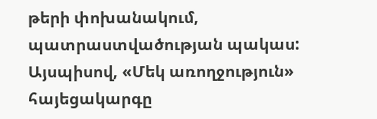թերի փոխանակում, պատրաստվածության պակաս:
Այսպիսով, «Մեկ առողջություն» հայեցակարգը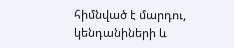հիմնված է մարդու, կենդանիների և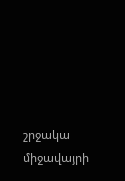շրջակա միջավայրի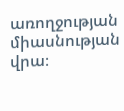առողջության միասնության վրա։